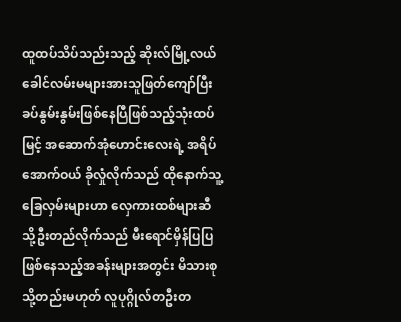ထူထပ်သိပ်သည်းသည့် ဆိုးလ်မြို့လယ်ခေါင်လမ်းမများအားသူဖြတ်ကျော်ပြီး ခပ်နွမ်းနွမ်းဖြစ်နေပြီဖြစ်သည့်သုံးထပ်မြင့် အဆောက်အုံဟောင်းလေးရဲ့ အရိပ်အောက်ဝယ် ခိုလှုံလိုက်သည် ထိုနောက်သူ့ခြေလှမ်းများဟာ လှေကားထစ်များဆီသို့ဦးတည်လိုက်သည် မီးရောင်မှိန်ပြပြဖြစ်နေသည့်အခန်းများအတွင်း မိသားစု သို့တည်းမဟုတ် လူပုဂ္ဂိုလ်တဦးတ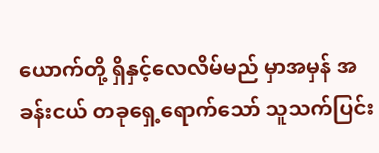ယောက်တို့ ရှိနှင့်လေလိမ်မည် မှာအမှန် အခန်းငယ် တခုရှေ့ရောက်သော် သူသက်ပြင်း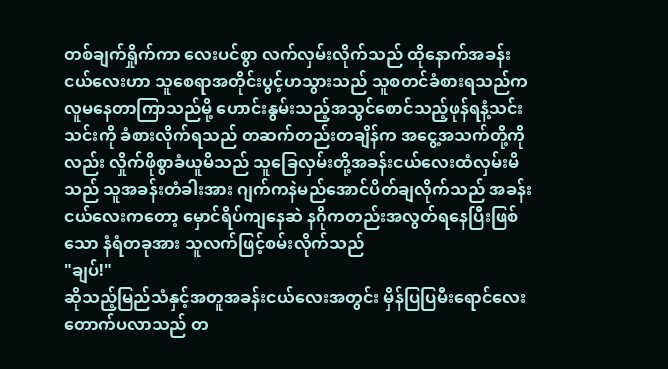တစ်ချက်ရှိုက်ကာ လေးပင်စွာ လက်လှမ်းလိုက်သည် ထိုနောက်အခန်းငယ်လေးဟာ သူစေရာအတိုင်းပွင့်ဟသွားသည် သူစတင်ခံစားရသည်က လူမနေတာကြာသည်မို့ ဟောင်းနွမ်းသည့်အသွင်စောင်သည့်ဖုန်ရနံ့သင်းသင်းကို ခံစားလိုက်ရသည် တဆက်တည်းတချိန်က အငွေ့အသက်တို့ကိုလည်း လှိုက်ဖိုစွာခံယူမိသည် သူခြေလှမ်းတို့အခန်းငယ်လေးထံလှမ်းမိသည် သူအခန်းတံခါးအား ဂျက်ကနဲမည်အောင်ပိတ်ချလိုက်သည် အခန်းငယ်လေးကတော့ မှောင်ရိပ်ကျနေဆဲ နဂိုကတည်းအလွတ်ရနေပြီးဖြစ်သော နံရံတခုအား သူလက်ဖြင့်စမ်းလိုက်သည်
"ချပ်!"
ဆိုသည့်မြည်သံနှင့်အတူအခန်းငယ်လေးအတွင်း မှိန်ပြပြမီးရောင်လေးတောက်ပလာသည် တ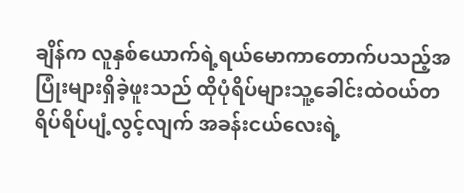ချိန်က လူနှစ်ယောက်ရဲ့ရယ်မောကာတောက်ပသည့်အပြုံးများရှိခဲ့ဖူးသည် ထိုပုံရိပ်များသူ့ခေါင်းထဲဝယ်တရိပ်ရိပ်ပျံ့လွင့်လျက် အခန်းငယ်လေးရဲ့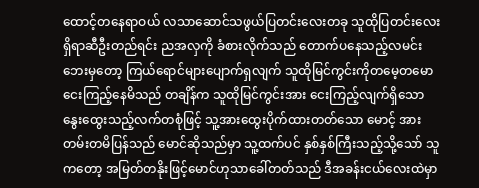ထောင့်တနေရာဝယ် လသာဆောင်သဖွယ်ပြတင်းလေးတခု သူထိုပြတင်းလေးရှိရာဆီဦးတည်ရင်း ညအလှကို ခံစားလိုက်သည် တောက်ပနေသည့်လမင်း ဘေးမှတော့ ကြယ်ရောင်များပျောက်ရှလျက် သူထိုမြင်ကွင်းကိုတမေ့တမောငေးကြည့်နေမိသည် တချိန်က သူထိုမြင်ကွင်းအား ငေးကြည့်လျက်ရှိသော နွေးထွေးသည့်လက်တစုံဖြင့် သူ့အားထွေးပိုက်ထားတတ်သော မောင့် အားတမ်းတမိပြန်သည် မောင်ဆိုသည်မှာ သူ့ထက်ပင် နှစ်နှစ်ကြီးသည့်သို့သော် သူကတော့ အမြတ်တနိုးဖြင့်မောင်ဟုသာခေါ်တတ်သည် ဒီအခန်းငယ်လေးထဲမှာ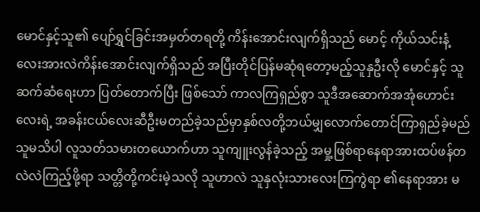မောင်နှင့်သူ၏ ပျော်ရွှင်ခြင်းအမှတ်တရတို့ ကိန်းအောင်းလျက်ရှိသည် မောင့် ကိုယ်သင်းနံ့လေးအားလဲကိန်းအောင်းလျက်ရှိသည် အပြီးတိုင်ပြန်မဆုံရတော့မည့်သူနှဦးလို မောင်နှင့် သူဆက်ဆံရေးဟာ ပြတ်တောက်ပြီး ဖြစ်သော် ကာလကြရှည်စွာ သူဒီအဆောက်အအုံဟောင်းလေးရဲ့ အခန်းငယ်လေးဆီဦးမတည်ခဲ့သည်မှာနှစ်လတို့ဘယ်မျှလောက်တောင်ကြာရှည်ခဲ့မည်သူမသိပါ လူသတ်သမားတယောက်ဟာ သူကျူးလွန်ခဲ့သည့် အမှု့ဖြစ်ရာနေရာအားထပ်ဖန်တလဲလဲကြည့်ဖို့ရာ သတ္တိတို့ကင်းမဲ့သလို သူဟာလဲ သူနှလုံးသားလေးကြကွဲရာ ၏နေရာအား မ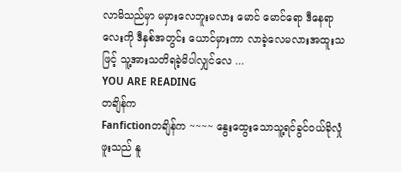လာမိသည်မှာ မမှားလေဘူးမလား မောင် မောင်ရော ဒီနေရာလေးကို ဒီနှစ်အတွင်း ယောင်မှားကာ လာခဲ့လေမလားအထူးသဖြင့် သူ့အားသတိရခဲ့မိပါလျှင်လေ ...
YOU ARE READING
တချိန်က
Fanfictionတချိန်က ~~~~ နွေးထွေးသောသူ့ရင်ခွင်ဝယ်ခိုလှုံဖူးသည် နူ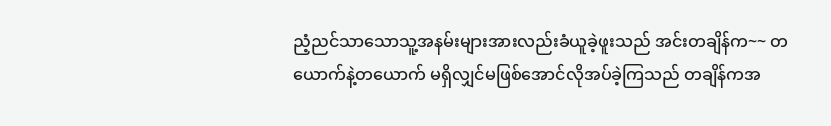ညံ့ညင်သာသောသူ့အနမ်းများအားလည်းခံယူခဲ့ဖူးသည် အင်းတချိန်က~~ တယောက်နဲ့တယောက် မရှိလျှင်မဖြစ်အောင်လိုအပ်ခဲ့ကြသည် တချိန်ကအ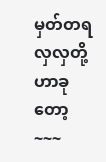မှတ်တရလှလှတို့ဟာခုတော့~~~